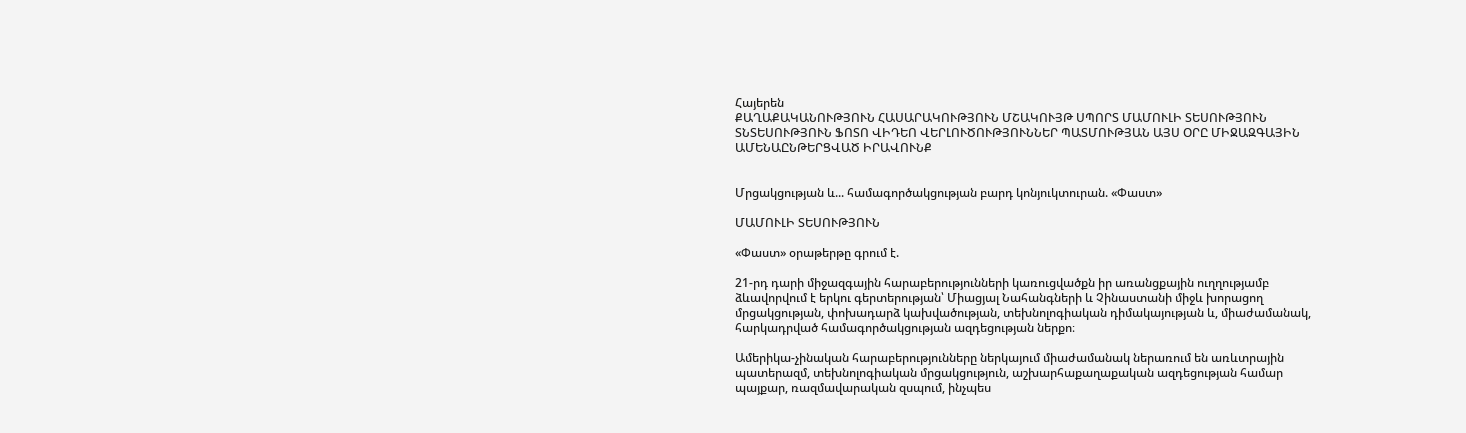Հայերեն
ՔԱՂԱՔԱԿԱՆՈՒԹՅՈՒՆ ՀԱՍԱՐԱԿՈՒԹՅՈՒՆ ՄՇԱԿՈՒՅԹ ՍՊՈՐՏ ՄԱՄՈՒԼԻ ՏԵՍՈՒԹՅՈՒՆ ՏՆՏԵՍՈՒԹՅՈՒՆ ՖՈՏՈ ՎԻԴԵՈ ՎԵՐԼՈՒԾՈՒԹՅՈՒՆՆԵՐ ՊԱՏՄՈՒԹՅԱՆ ԱՅՍ ՕՐԸ ՄԻՋԱԶԳԱՅԻՆ ԱՄԵՆԱԸՆԹԵՐՑՎԱԾ ԻՐԱՎՈՒՆՔ


Մրցակցության և... համագործակցության բարդ կոնյուկտուրան. «Փաստ»

ՄԱՄՈՒԼԻ ՏԵՍՈՒԹՅՈՒՆ

«Փաստ» օրաթերթը գրում է.

21-րդ դարի միջազգային հարաբերությունների կառուցվածքն իր առանցքային ուղղությամբ ձևավորվում է երկու գերտերության՝ Միացյալ Նահանգների և Չինաստանի միջև խորացող մրցակցության, փոխադարձ կախվածության, տեխնոլոգիական դիմակայության և, միաժամանակ, հարկադրված համագործակցության ազդեցության ներքո։

Ամերիկա-չինական հարաբերությունները ներկայում միաժամանակ ներառում են առևտրային պատերազմ, տեխնոլոգիական մրցակցություն, աշխարհաքաղաքական ազդեցության համար պայքար, ռազմավարական զսպում, ինչպես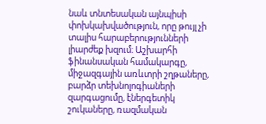նաև տնտեսական այնպիսի փոխկախվածություն, որը թույլ չի տալիս հարաբերությունների լիարժեք խզում։ Աշխարհի ֆինանսական համակարգը, միջազգային առևտրի շղթաները, բարձր տեխնոլոգիաների զարգացումը, էներգետիկ շուկաները, ռազմական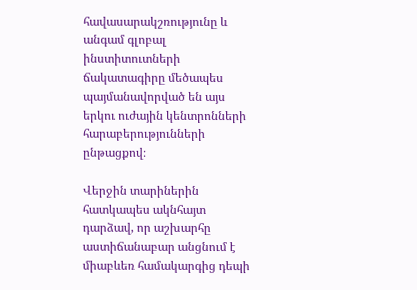հավասարակշռությունը և անգամ գլոբալ ինստիտուտների ճակատագիրը մեծապես պայմանավորված են այս երկու ուժային կենտրոնների հարաբերությունների ընթացքով։

Վերջին տարիներին հատկապես ակնհայտ դարձավ, որ աշխարհը աստիճանաբար անցնում է միաբևեռ համակարգից դեպի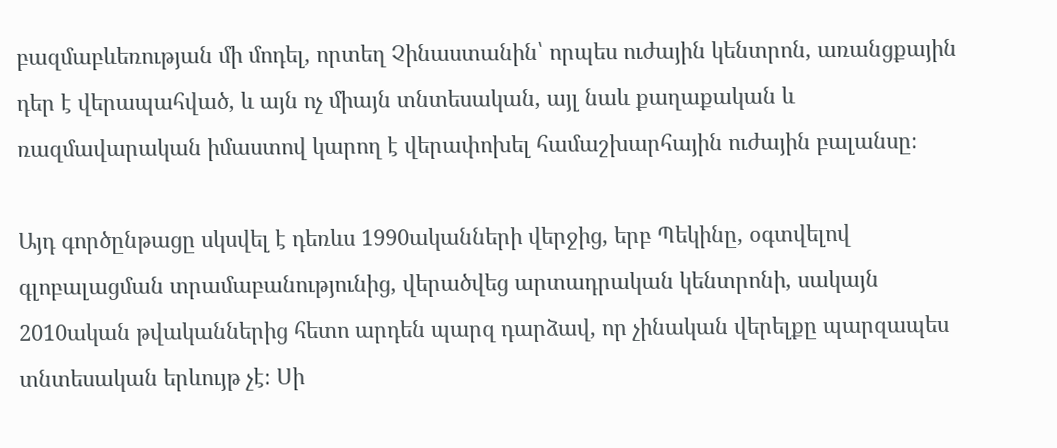բազմաբևեռության մի մոդել, որտեղ Չինաստանին՝ որպես ուժային կենտրոն, առանցքային դեր է վերապահված, և այն ոչ միայն տնտեսական, այլ նաև քաղաքական և ռազմավարական իմաստով կարող է վերափոխել համաշխարհային ուժային բալանսը։

Այդ գործընթացը սկսվել է դեռևս 1990ականների վերջից, երբ Պեկինը, օգտվելով գլոբալացման տրամաբանությունից, վերածվեց արտադրական կենտրոնի, սակայն 2010ական թվականներից հետո արդեն պարզ դարձավ, որ չինական վերելքը պարզապես տնտեսական երևույթ չէ։ Սի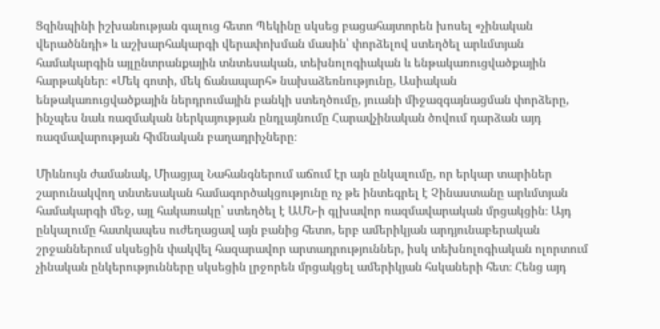Ցզինպինի իշխանության գալուց հետո Պեկինը սկսեց բացահայտորեն խոսել «չինական վերածննդի» և աշխարհակարգի վերափոխման մասին՝ փորձելով ստեղծել արևմտյան համակարգին այլընտրանքային տնտեսական, տեխնոլոգիական և ենթակառուցվածքային հարթակներ։ «Մեկ գոտի, մեկ ճանապարհ» նախաձեռնությունը, Ասիական ենթակառուցվածքային ներդրումային բանկի ստեղծումը, յուանի միջազգայնացման փորձերը, ինչպես նաև ռազմական ներկայության ընդլայնումը Հարավչինական ծովում դարձան այդ ռազմավարության հիմնական բաղադրիչները։

Միևնույն ժամանակ, Միացյալ Նահանգներում աճում էր այն ընկալումը, որ երկար տարիներ շարունակվող տնտեսական համագործակցությունը ոչ թե ինտեգրել է Չինաստանը արևմտյան համակարգի մեջ, այլ հակառակը՝ ստեղծել է ԱՄՆ-ի գլխավոր ռազմավարական մրցակցին։ Այդ ընկալումը հատկապես ուժեղացավ այն բանից հետո, երբ ամերիկյան արդյունաբերական շրջաններում սկսեցին փակվել հազարավոր արտադրություններ, իսկ տեխնոլոգիական ոլորտում չինական ընկերությունները սկսեցին լրջորեն մրցակցել ամերիկյան հսկաների հետ։ Հենց այդ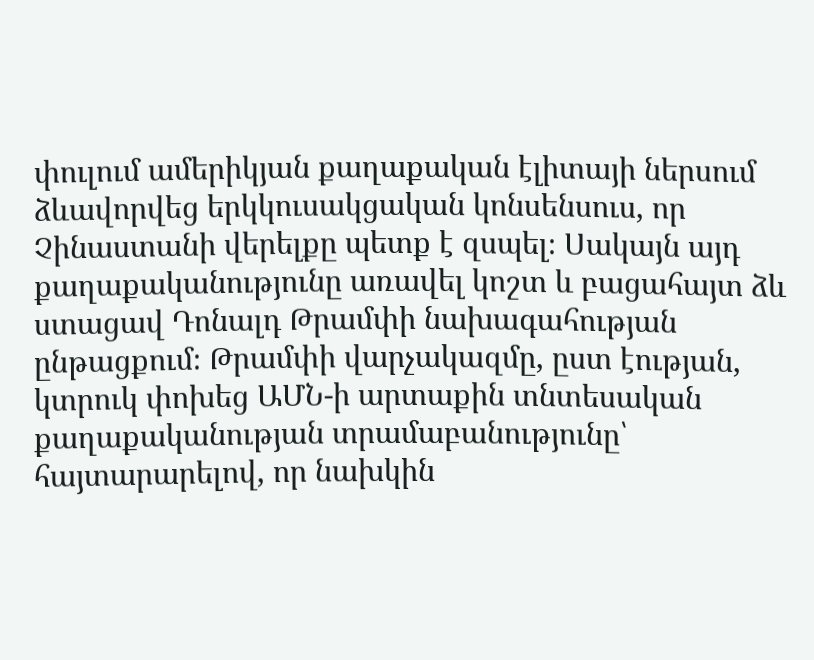փուլում ամերիկյան քաղաքական էլիտայի ներսում ձևավորվեց երկկուսակցական կոնսենսուս, որ Չինաստանի վերելքը պետք է զսպել։ Սակայն այդ քաղաքականությունը առավել կոշտ և բացահայտ ձև ստացավ Դոնալդ Թրամփի նախագահության ընթացքում։ Թրամփի վարչակազմը, ըստ էության, կտրուկ փոխեց ԱՄՆ-ի արտաքին տնտեսական քաղաքականության տրամաբանությունը՝ հայտարարելով, որ նախկին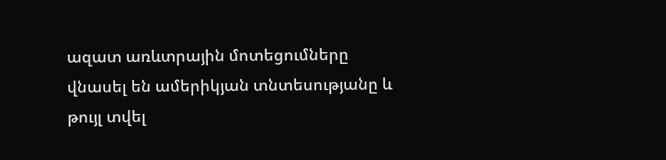ազատ առևտրային մոտեցումները վնասել են ամերիկյան տնտեսությանը և թույլ տվել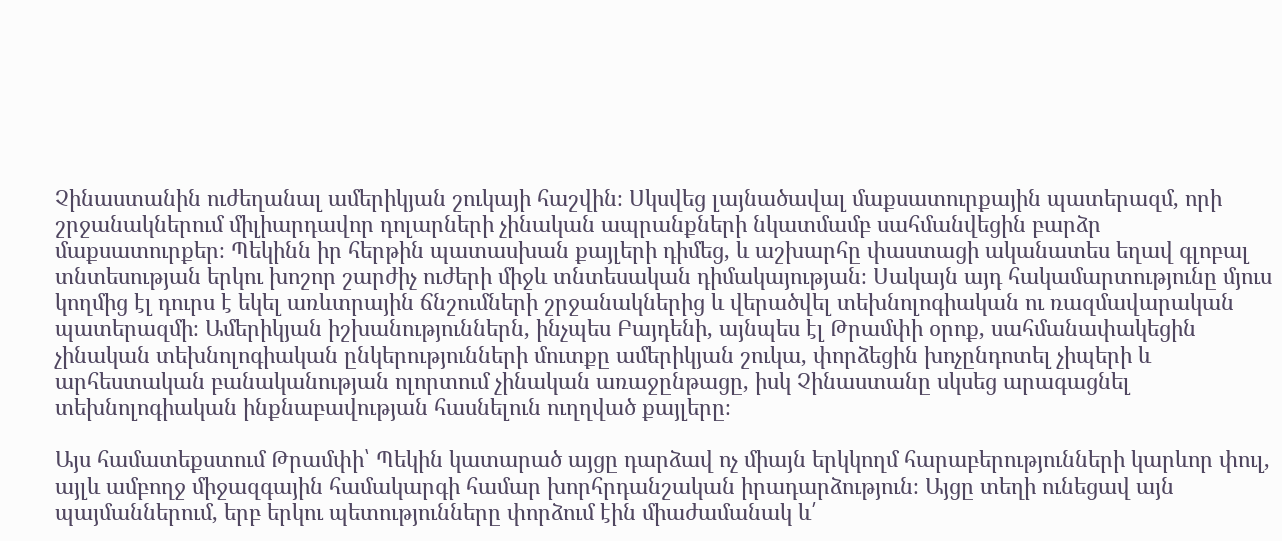Չինաստանին ուժեղանալ ամերիկյան շուկայի հաշվին։ Սկսվեց լայնածավալ մաքսատուրքային պատերազմ, որի շրջանակներում միլիարդավոր դոլարների չինական ապրանքների նկատմամբ սահմանվեցին բարձր մաքսատուրքեր։ Պեկինն իր հերթին պատասխան քայլերի դիմեց, և աշխարհը փաստացի ականատես եղավ գլոբալ տնտեսության երկու խոշոր շարժիչ ուժերի միջև տնտեսական դիմակայության։ Սակայն այդ հակամարտությունը մյուս կողմից էլ դուրս է եկել առևտրային ճնշումների շրջանակներից և վերածվել տեխնոլոգիական ու ռազմավարական պատերազմի։ Ամերիկյան իշխանություններն, ինչպես Բայդենի, այնպես էլ Թրամփի օրոք, սահմանափակեցին չինական տեխնոլոգիական ընկերությունների մուտքը ամերիկյան շուկա, փորձեցին խոչընդոտել չիպերի և արհեստական բանականության ոլորտում չինական առաջընթացը, իսկ Չինաստանը սկսեց արագացնել տեխնոլոգիական ինքնաբավության հասնելուն ուղղված քայլերը։

Այս համատեքստում Թրամփի՝ Պեկին կատարած այցը դարձավ ոչ միայն երկկողմ հարաբերությունների կարևոր փուլ, այլև ամբողջ միջազգային համակարգի համար խորհրդանշական իրադարձություն։ Այցը տեղի ունեցավ այն պայմաններում, երբ երկու պետությունները փորձում էին միաժամանակ և՛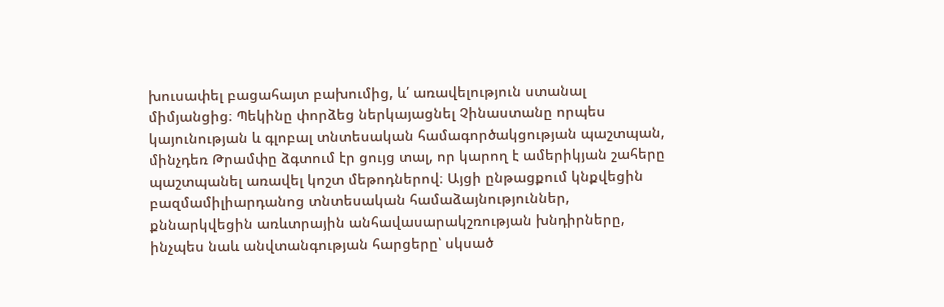խուսափել բացահայտ բախումից, և՛ առավելություն ստանալ միմյանցից։ Պեկինը փորձեց ներկայացնել Չինաստանը որպես կայունության և գլոբալ տնտեսական համագործակցության պաշտպան, մինչդեռ Թրամփը ձգտում էր ցույց տալ, որ կարող է ամերիկյան շահերը պաշտպանել առավել կոշտ մեթոդներով։ Այցի ընթացքում կնքվեցին բազմամիլիարդանոց տնտեսական համաձայնություններ, քննարկվեցին առևտրային անհավասարակշռության խնդիրները, ինչպես նաև անվտանգության հարցերը՝ սկսած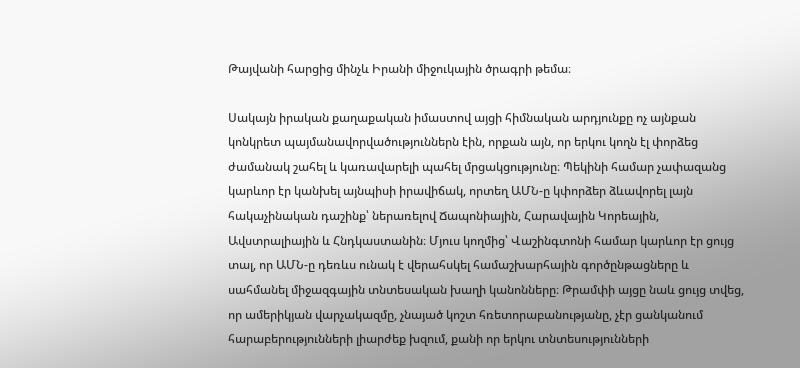Թայվանի հարցից մինչև Իրանի միջուկային ծրագրի թեմա։

Սակայն իրական քաղաքական իմաստով այցի հիմնական արդյունքը ոչ այնքան կոնկրետ պայմանավորվածություններն էին, որքան այն, որ երկու կողն էլ փորձեց ժամանակ շահել և կառավարելի պահել մրցակցությունը։ Պեկինի համար չափազանց կարևոր էր կանխել այնպիսի իրավիճակ, որտեղ ԱՄՆ-ը կփորձեր ձևավորել լայն հակաչինական դաշինք՝ ներառելով Ճապոնիային, Հարավային Կորեային, Ավստրալիային և Հնդկաստանին։ Մյուս կողմից՝ Վաշինգտոնի համար կարևոր էր ցույց տալ, որ ԱՄՆ-ը դեռևս ունակ է վերահսկել համաշխարհային գործընթացները և սահմանել միջազգային տնտեսական խաղի կանոնները։ Թրամփի այցը նաև ցույց տվեց, որ ամերիկյան վարչակազմը, չնայած կոշտ հռետորաբանությանը, չէր ցանկանում հարաբերությունների լիարժեք խզում, քանի որ երկու տնտեսությունների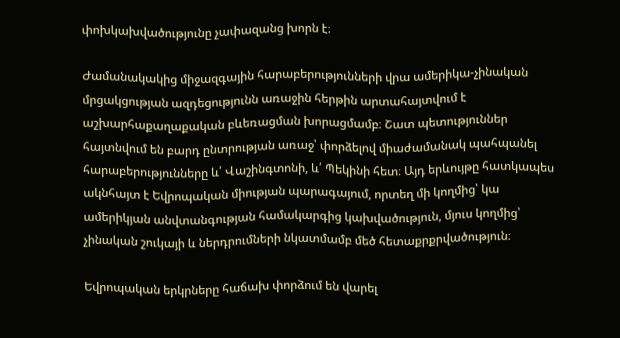փոխկախվածությունը չափազանց խորն է։

Ժամանակակից միջազգային հարաբերությունների վրա ամերիկա-չինական մրցակցության ազդեցությունն առաջին հերթին արտահայտվում է աշխարհաքաղաքական բևեռացման խորացմամբ։ Շատ պետություններ հայտնվում են բարդ ընտրության առաջ՝ փորձելով միաժամանակ պահպանել հարաբերությունները և՛ Վաշինգտոնի, և՛ Պեկինի հետ։ Այդ երևույթը հատկապես ակնհայտ է Եվրոպական միության պարագայում, որտեղ մի կողմից՝ կա ամերիկյան անվտանգության համակարգից կախվածություն, մյուս կողմից՝ չինական շուկայի և ներդրումների նկատմամբ մեծ հետաքրքրվածություն։

Եվրոպական երկրները հաճախ փորձում են վարել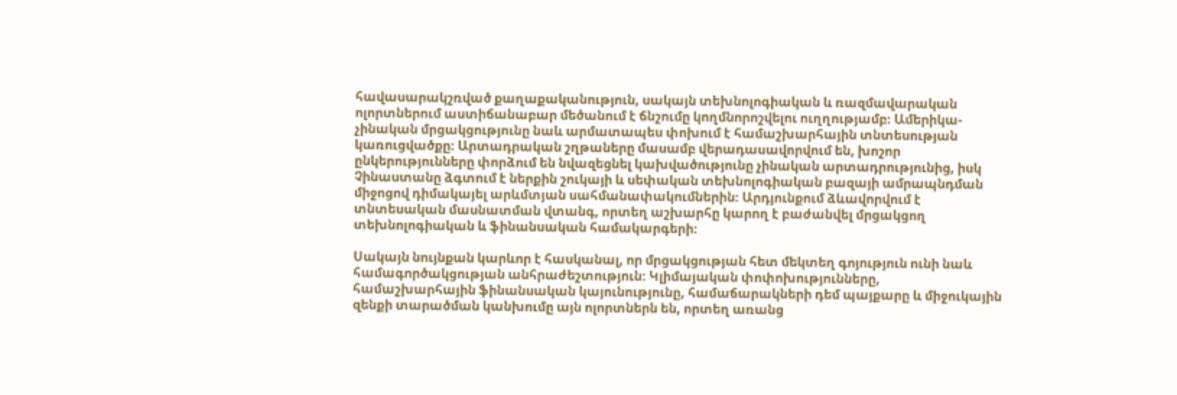հավասարակշռված քաղաքականություն, սակայն տեխնոլոգիական և ռազմավարական ոլորտներում աստիճանաբար մեծանում է ճնշումը կողմնորոշվելու ուղղությամբ։ Ամերիկա-չինական մրցակցությունը նաև արմատապես փոխում է համաշխարհային տնտեսության կառուցվածքը։ Արտադրական շղթաները մասամբ վերադասավորվում են, խոշոր ընկերությունները փորձում են նվազեցնել կախվածությունը չինական արտադրությունից, իսկ Չինաստանը ձգտում է ներքին շուկայի և սեփական տեխնոլոգիական բազայի ամրապնդման միջոցով դիմակայել արևմտյան սահմանափակումներին։ Արդյունքում ձևավորվում է տնտեսական մասնատման վտանգ, որտեղ աշխարհը կարող է բաժանվել մրցակցող տեխնոլոգիական և ֆինանսական համակարգերի։

Սակայն նույնքան կարևոր է հասկանալ, որ մրցակցության հետ մեկտեղ գոյություն ունի նաև համագործակցության անհրաժեշտություն։ Կլիմայական փոփոխությունները, համաշխարհային ֆինանսական կայունությունը, համաճարակների դեմ պայքարը և միջուկային զենքի տարածման կանխումը այն ոլորտներն են, որտեղ առանց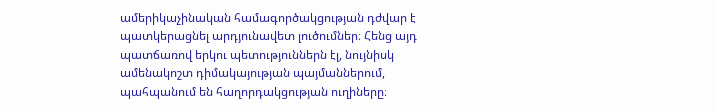ամերիկաչինական համագործակցության դժվար է պատկերացնել արդյունավետ լուծումներ։ Հենց այդ պատճառով երկու պետություններն էլ, նույնիսկ ամենակոշտ դիմակայության պայմաններում, պահպանում են հաղորդակցության ուղիները։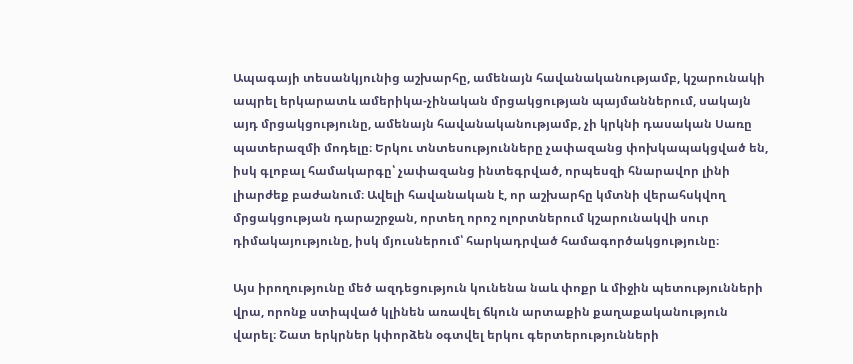Ապագայի տեսանկյունից աշխարհը, ամենայն հավանականությամբ, կշարունակի ապրել երկարատև ամերիկա-չինական մրցակցության պայմաններում, սակայն այդ մրցակցությունը, ամենայն հավանականությամբ, չի կրկնի դասական Սառը պատերազմի մոդելը։ Երկու տնտեսությունները չափազանց փոխկապակցված են, իսկ գլոբալ համակարգը՝ չափազանց ինտեգրված, որպեսզի հնարավոր լինի լիարժեք բաժանում։ Ավելի հավանական է, որ աշխարհը կմտնի վերահսկվող մրցակցության դարաշրջան, որտեղ որոշ ոլորտներում կշարունակվի սուր դիմակայությունը, իսկ մյուսներում՝ հարկադրված համագործակցությունը։

Այս իրողությունը մեծ ազդեցություն կունենա նաև փոքր և միջին պետությունների վրա, որոնք ստիպված կլինեն առավել ճկուն արտաքին քաղաքականություն վարել։ Շատ երկրներ կփորձեն օգտվել երկու գերտերությունների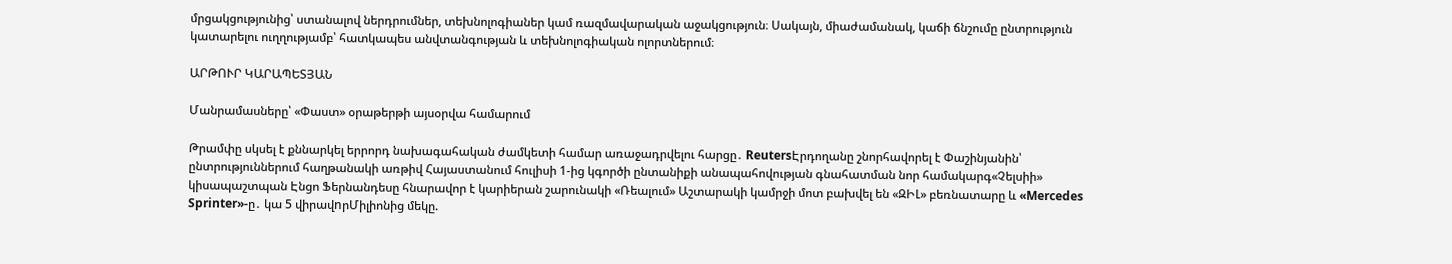մրցակցությունից՝ ստանալով ներդրումներ, տեխնոլոգիաներ կամ ռազմավարական աջակցություն։ Սակայն, միաժամանակ, կաճի ճնշումը ընտրություն կատարելու ուղղությամբ՝ հատկապես անվտանգության և տեխնոլոգիական ոլորտներում։

ԱՐԹՈՒՐ ԿԱՐԱՊԵՏՅԱՆ

Մանրամասները՝ «Փաստ» օրաթերթի այսօրվա համարում

Թրամփը սկսել է քննարկել երրորդ նախագահական ժամկետի համար առաջադրվելու հարցը․ ReutersԷրդողանը շնորհավորել է Փաշինյանին՝ ընտրություններում հաղթանակի առթիվ Հայաստանում հուլիսի 1-ից կգործի ընտանիքի անապահովության գնահատման նոր համակարգ«Չելսիի» կիսապաշտպան Էնցո Ֆերնանդեսը հնարավոր է կարիերան շարունակի «Ռեալում» Աշտարակի կամրջի մոտ բախվել են «ԶԻԼ» բեռնատարը և «Mercedes Sprinter»-ը․ կա 5 վիրավnրՄիլիոնից մեկը.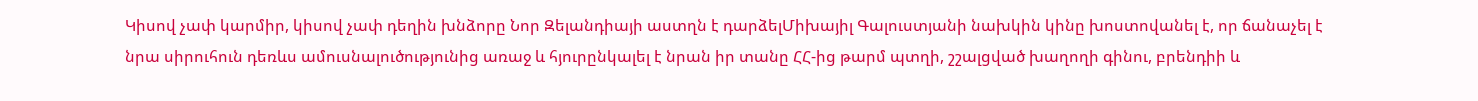Կիսով չափ կարմիր, կիսով չափ դեղին խնձորը Նոր Զելանդիայի աստղն է դարձելՄիխայիլ Գալուստյանի նախկին կինը խոստովանել է, որ ճանաչել է նրա սիրուհուն դեռևս ամուսնալուծությունից առաջ և հյուրընկալել է նրան իր տանը ՀՀ-ից թարմ պտղի, շշալցված խաղողի գինու, բրենդիի և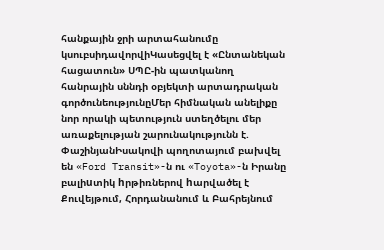հանքային ջրի արտահանումը կսուբսիդավորվիԿասեցվել է «Ընտանեկան հացատուն» ՍՊԸ-ին պատկանող հանրային սննդի օբյեկտի արտադրական գործունեությունըՄեր հիմնական անելիքը նոր որակի պետություն ստեղծելու մեր առաքելության շարունակությունն է. ՓաշինյանԻսակովի պողոտայում բախվել են «Ford Transit»-ն ու «Toyota»-ն Իրանը բալիuտիկ hրթիռներով hարվածել է Քուվեյթում, Հորդանանում և Բահրեյնում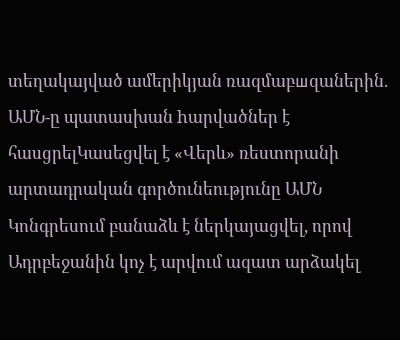տեղակայված ամերիկյան ռազմաբшզաներին. ԱՄՆ-ը պատասխան hարվածներ է հասցրելԿասեցվել է «Վերև» ռեստորանի արտադրական գործունեությունը ԱՄՆ Կոնգրեսում բանաձև է ներկայացվել, որով Ադրբեջանին կոչ է արվում ազատ արձակել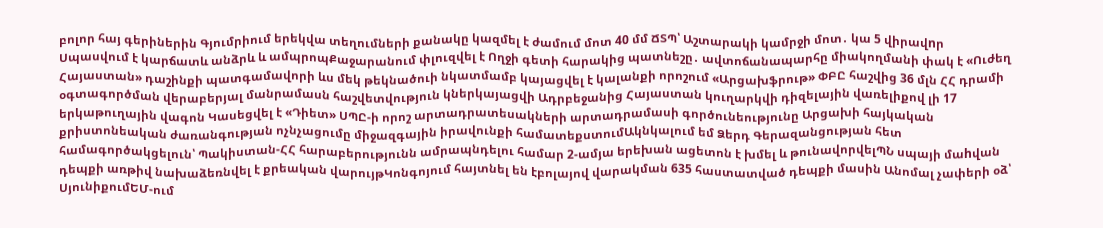բոլոր հայ գերիներին Գյումրիում երեկվա տեղումների քանակը կազմել է ժամում մոտ 40 մմ ՃՏՊ՝ Աշտարակի կամրջի մոտ․ կա 5 վիրավnր Սպասվում է կարճատև անձրև և ամպրոպՔաջարանում փլուզվել է Ողջի գետի հարակից պատնեշը․ ավտոճանապարհը միակողմանի փակ է «Ուժեղ Հայաստան» դաշինքի պատգամավորի ևս մեկ թեկնածուի նկատմամբ կայացվել է կալանքի որոշում «Արցախֆրութ» ՓԲԸ հաշվից 36 մլն ՀՀ դրամի օգտագործման վերաբերյալ մանրամասն հաշվետվություն կներկայացվի Ադրբեջանից Հայաստան կուղարկվի դիզելային վառելիքով լի 17 երկաթուղային վագոն Կասեցվել է «Դիետ» ՍՊԸ-ի որոշ արտադրատեսակների արտադրամասի գործունեությունը Արցախի հայկական քրիստոնեական ժառանգության ոչնչացումը միջազգային իրավունքի համատեքստումԱկնկալում եմ Ձերդ Գերազանցության հետ համագործակցելուն՝ Պակիստան-ՀՀ հարաբերությունն ամրապնդելու համար 2-ամյա երեխան ացետոն է խմել և թունավորվելՊՆ սպայի մաhվան դեպքի առթիվ նախաձեռնվել է քրեական վարույթԿոնգոյում հայտնել են էբոլայով վարակման 635 հաստատված դեպքի մասին Անոմալ չափերի օձ՝ ՍյունիքումԵՄ-ում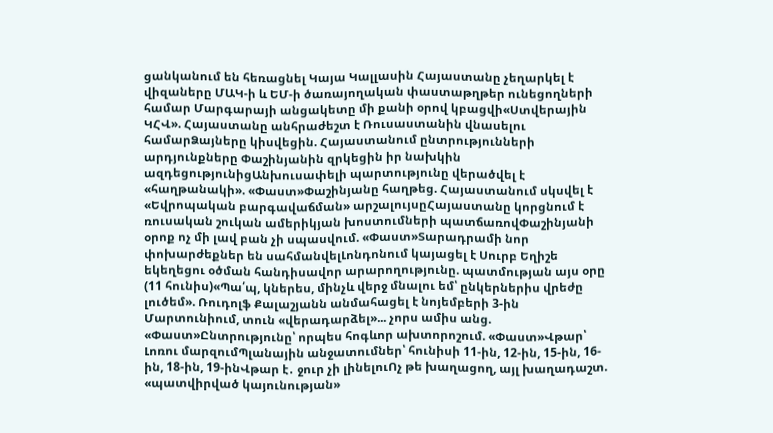ցանկանում են հեռացնել Կայա Կալլասին Հայաստանը չեղարկել է վիզաները ՄԱԿ-ի և ԵՄ-ի ծառայողական փաստաթղթեր ունեցողների համար Մարգարայի անցակետը մի քանի օրով կբացվի«Ստվերային ԿՀՎ». Հայաստանը անհրաժեշտ է Ռուսաստանին վնասելու համարՁայները կիսվեցին. Հայաստանում ընտրությունների արդյունքները Փաշինյանին զրկեցին իր նախկին ազդեցությունիցԱնխուսափելի պարտությունը վերածվել է «հաղթանակի». «Փաստ»Փաշինյանը հաղթեց. Հայաստանում սկսվել է «Եվրոպական բարգավաճման» արշալույսըՀայաստանը կորցնում է ռուսական շուկան ամերիկյան խոստումների պատճառովՓաշինյանի օրոք ոչ մի լավ բան չի սպասվում. «Փաստ»Տարադրամի նոր փոխարժեքներ են սահմանվելԼոնդոնում կայացել է Սուրբ Եղիշե եկեղեցու օծման հանդիսավոր արարողությունը. պատմության այս օրը (11 հունիս)«Պա՛պ, կներես, մինչև վերջ մնալու եմ՝ ընկերներիս վրեժը լուծեմ». Ռուդոլֆ Քալաշյանն անմահացել է նոյեմբերի 3-ին Մարտունիում, տուն «վերադարձել»... չորս ամիս անց. «Փաստ»Ընտրությունը՝ որպես հոգևոր ախտորոշում. «Փաստ»Վթար՝ Լոռու մարզումՊլանային անջատումներ՝ հունիսի 11-ին, 12-ին, 15-ին, 16-ին, 18-ին, 19-ինՎթար է․ ջուր չի լինելուՈչ թե խաղացող, այլ խաղադաշտ. «պատվիրված կայունության»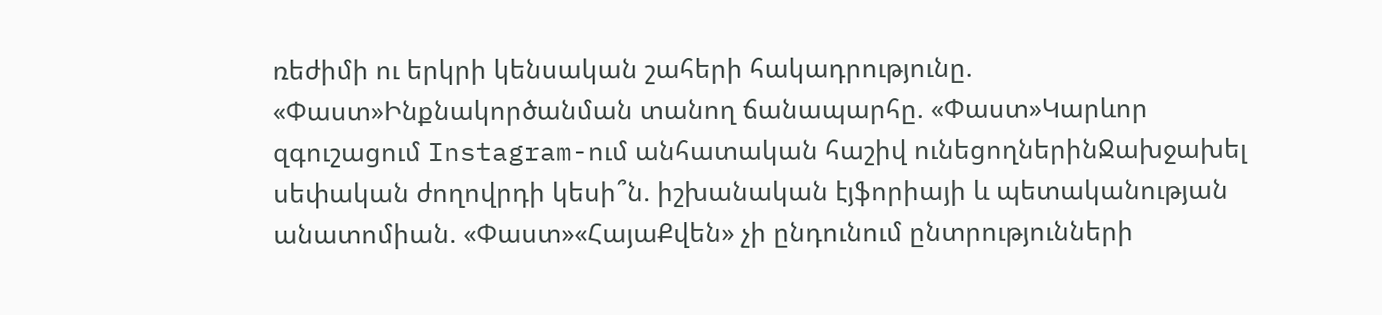ռեժիմի ու երկրի կենսական շահերի հակադրությունը. «Փաստ»Ինքնակործանման տանող ճանապարհը. «Փաստ»Կարևոր զգուշացում Instagram-ում անհատական հաշիվ ունեցողներինՋախջախել սեփական ժողովրդի կեսի՞ն. իշխանական էյֆորիայի և պետականության անատոմիան. «Փաստ»«ՀայաՔվեն» չի ընդունում ընտրությունների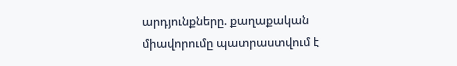արդյունքները. քաղաքական միավորումը պատրաստվում է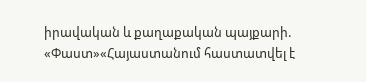իրավական և քաղաքական պայքարի. «Փաստ»«Հայաստանում հաստատվել է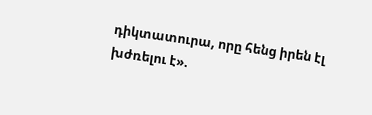դիկտատուրա, որը հենց իրեն էլ խժռելու է».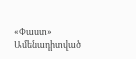«Փաստ»
Ամենադիտված